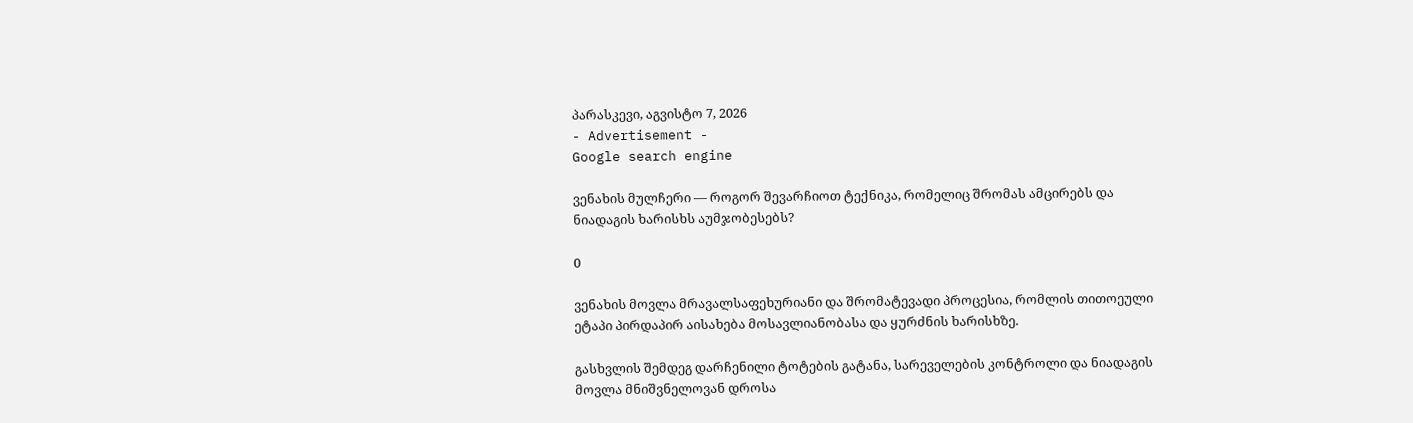პარასკევი, აგვისტო 7, 2026
- Advertisement -
Google search engine

ვენახის მულჩერი — როგორ შევარჩიოთ ტექნიკა, რომელიც შრომას ამცირებს და ნიადაგის ხარისხს აუმჯობესებს?

0

ვენახის მოვლა მრავალსაფეხურიანი და შრომატევადი პროცესია, რომლის თითოეული ეტაპი პირდაპირ აისახება მოსავლიანობასა და ყურძნის ხარისხზე.

გასხვლის შემდეგ დარჩენილი ტოტების გატანა, სარეველების კონტროლი და ნიადაგის მოვლა მნიშვნელოვან დროსა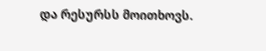და რესურსს მოითხოვს.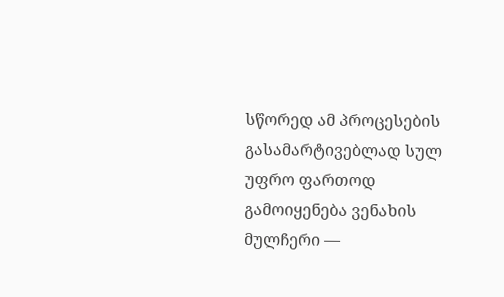სწორედ ამ პროცესების გასამარტივებლად სულ უფრო ფართოდ გამოიყენება ვენახის მულჩერი —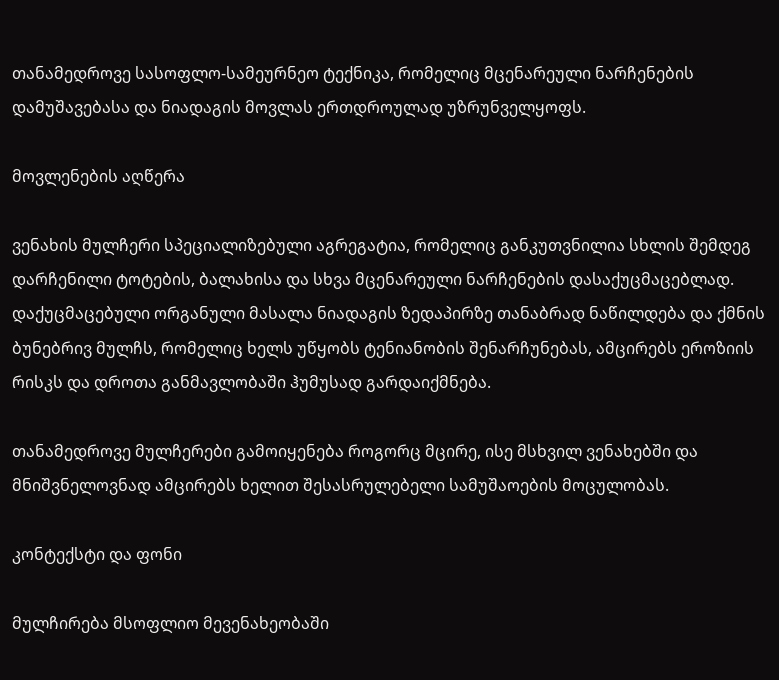თანამედროვე სასოფლო-სამეურნეო ტექნიკა, რომელიც მცენარეული ნარჩენების დამუშავებასა და ნიადაგის მოვლას ერთდროულად უზრუნველყოფს.

მოვლენების აღწერა

ვენახის მულჩერი სპეციალიზებული აგრეგატია, რომელიც განკუთვნილია სხლის შემდეგ დარჩენილი ტოტების, ბალახისა და სხვა მცენარეული ნარჩენების დასაქუცმაცებლად. დაქუცმაცებული ორგანული მასალა ნიადაგის ზედაპირზე თანაბრად ნაწილდება და ქმნის ბუნებრივ მულჩს, რომელიც ხელს უწყობს ტენიანობის შენარჩუნებას, ამცირებს ეროზიის რისკს და დროთა განმავლობაში ჰუმუსად გარდაიქმნება.

თანამედროვე მულჩერები გამოიყენება როგორც მცირე, ისე მსხვილ ვენახებში და მნიშვნელოვნად ამცირებს ხელით შესასრულებელი სამუშაოების მოცულობას.

კონტექსტი და ფონი

მულჩირება მსოფლიო მევენახეობაში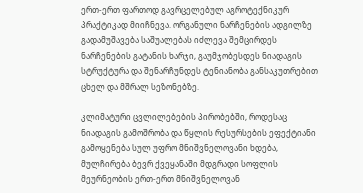ერთ-ერთ ფართოდ გავრცელებულ აგროტექნიკურ პრაქტიკად მიიჩნევა. ორგანული ნარჩენების ადგილზე გადამუშავება საშუალებას იძლევა შემცირდეს ნარჩენების გატანის ხარჯი, გაუმჯობესდეს ნიადაგის სტრუქტურა და შენარჩუნდეს ტენიანობა განსაკუთრებით ცხელ და მშრალ სეზონებზე.

კლიმატური ცვლილებების პირობებში, როდესაც ნიადაგის გამოშრობა და წყლის რესურსების ეფექტიანი გამოყენება სულ უფრო მნიშვნელოვანი ხდება, მულჩირება ბევრ ქვეყანაში მდგრადი სოფლის მეურნეობის ერთ-ერთ მნიშვნელოვან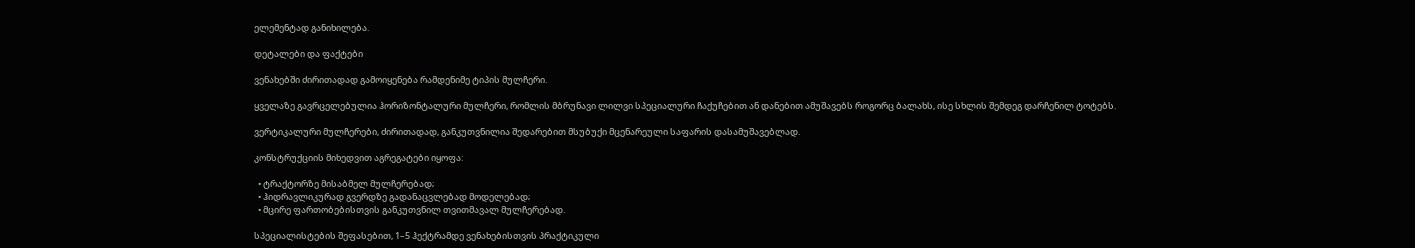ელემენტად განიხილება.

დეტალები და ფაქტები

ვენახებში ძირითადად გამოიყენება რამდენიმე ტიპის მულჩერი.

ყველაზე გავრცელებულია ჰორიზონტალური მულჩერი, რომლის მბრუნავი ლილვი სპეციალური ჩაქუჩებით ან დანებით ამუშავებს როგორც ბალახს, ისე სხლის შემდეგ დარჩენილ ტოტებს.

ვერტიკალური მულჩერები, ძირითადად, განკუთვნილია შედარებით მსუბუქი მცენარეული საფარის დასამუშავებლად.

კონსტრუქციის მიხედვით აგრეგატები იყოფა:

  • ტრაქტორზე მისაბმელ მულჩერებად;
  • ჰიდრავლიკურად გვერდზე გადანაცვლებად მოდელებად;
  • მცირე ფართობებისთვის განკუთვნილ თვითმავალ მულჩერებად.

სპეციალისტების შეფასებით, 1–5 ჰექტრამდე ვენახებისთვის პრაქტიკული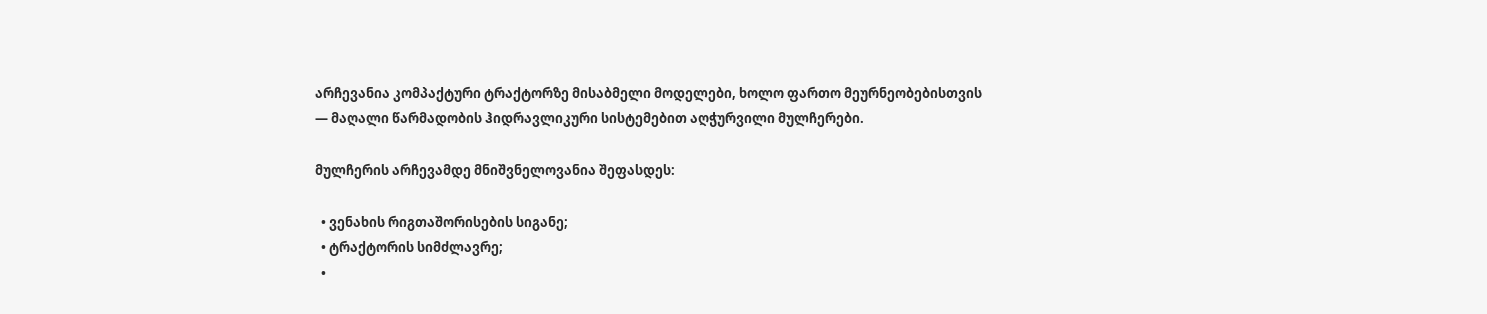არჩევანია კომპაქტური ტრაქტორზე მისაბმელი მოდელები, ხოლო ფართო მეურნეობებისთვის — მაღალი წარმადობის ჰიდრავლიკური სისტემებით აღჭურვილი მულჩერები.

მულჩერის არჩევამდე მნიშვნელოვანია შეფასდეს:

  • ვენახის რიგთაშორისების სიგანე;
  • ტრაქტორის სიმძლავრე;
  •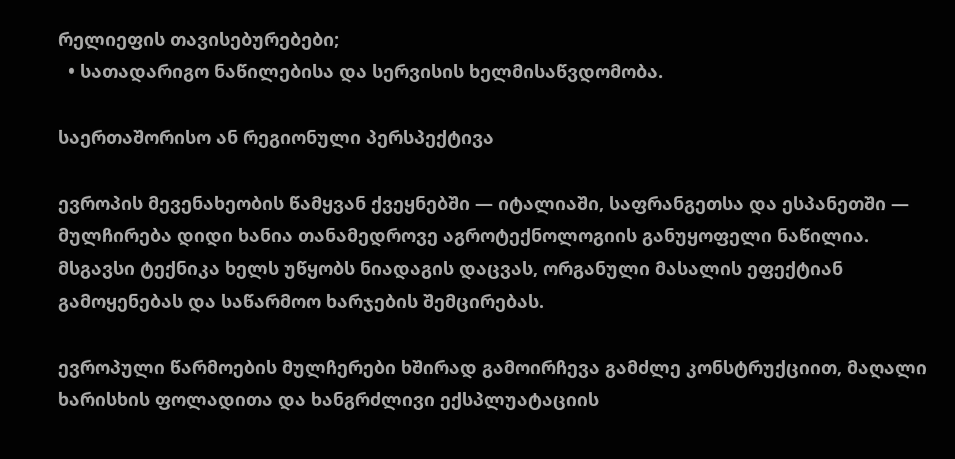რელიეფის თავისებურებები;
  • სათადარიგო ნაწილებისა და სერვისის ხელმისაწვდომობა.

საერთაშორისო ან რეგიონული პერსპექტივა

ევროპის მევენახეობის წამყვან ქვეყნებში — იტალიაში, საფრანგეთსა და ესპანეთში — მულჩირება დიდი ხანია თანამედროვე აგროტექნოლოგიის განუყოფელი ნაწილია. მსგავსი ტექნიკა ხელს უწყობს ნიადაგის დაცვას, ორგანული მასალის ეფექტიან გამოყენებას და საწარმოო ხარჯების შემცირებას.

ევროპული წარმოების მულჩერები ხშირად გამოირჩევა გამძლე კონსტრუქციით, მაღალი ხარისხის ფოლადითა და ხანგრძლივი ექსპლუატაციის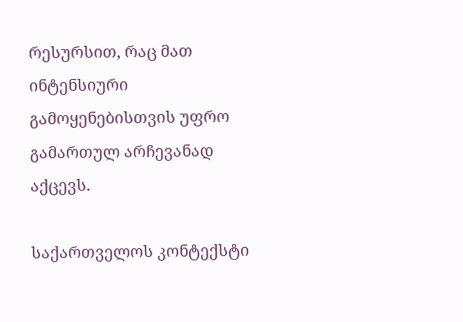რესურსით, რაც მათ ინტენსიური გამოყენებისთვის უფრო გამართულ არჩევანად აქცევს.

საქართველოს კონტექსტი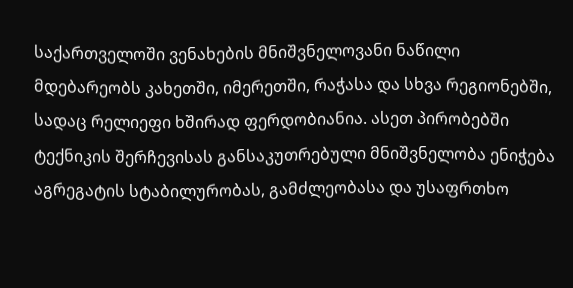საქართველოში ვენახების მნიშვნელოვანი ნაწილი მდებარეობს კახეთში, იმერეთში, რაჭასა და სხვა რეგიონებში, სადაც რელიეფი ხშირად ფერდობიანია. ასეთ პირობებში ტექნიკის შერჩევისას განსაკუთრებული მნიშვნელობა ენიჭება აგრეგატის სტაბილურობას, გამძლეობასა და უსაფრთხო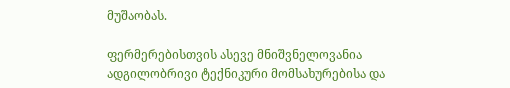მუშაობას.

ფერმერებისთვის ასევე მნიშვნელოვანია ადგილობრივი ტექნიკური მომსახურებისა და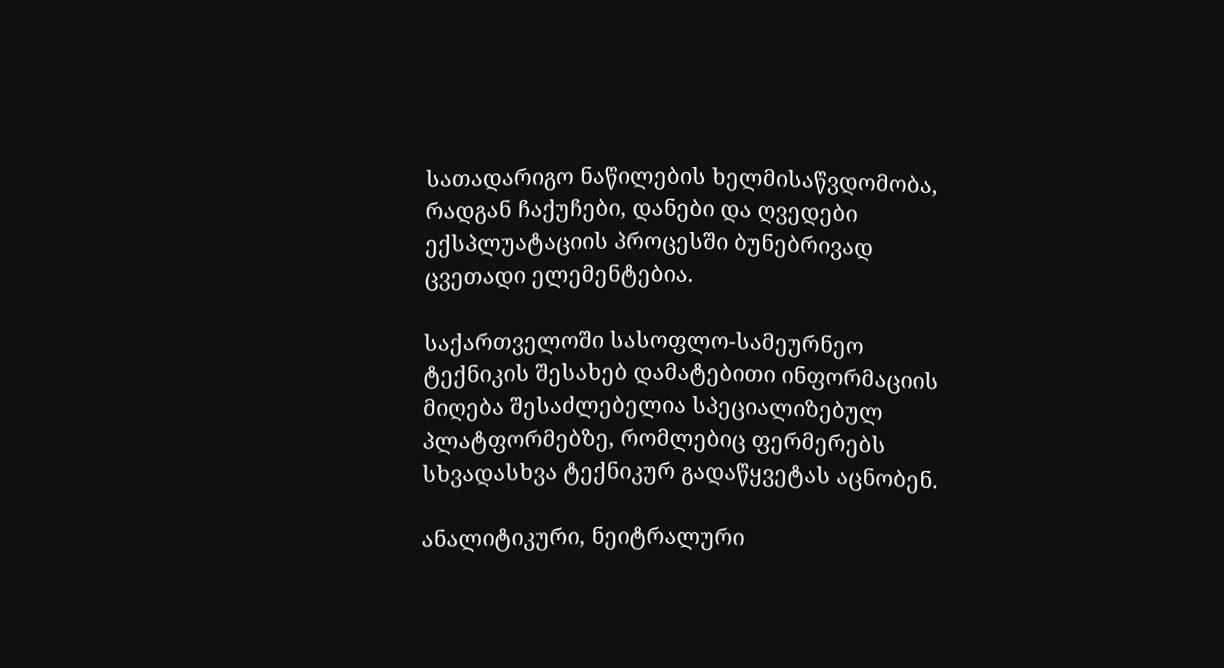სათადარიგო ნაწილების ხელმისაწვდომობა, რადგან ჩაქუჩები, დანები და ღვედები ექსპლუატაციის პროცესში ბუნებრივად ცვეთადი ელემენტებია.

საქართველოში სასოფლო-სამეურნეო ტექნიკის შესახებ დამატებითი ინფორმაციის მიღება შესაძლებელია სპეციალიზებულ პლატფორმებზე, რომლებიც ფერმერებს სხვადასხვა ტექნიკურ გადაწყვეტას აცნობენ.

ანალიტიკური, ნეიტრალური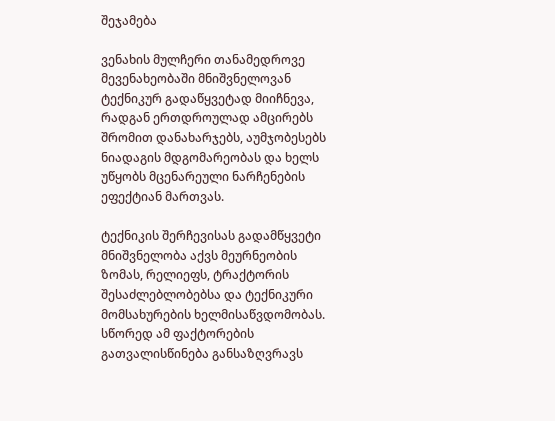შეჯამება

ვენახის მულჩერი თანამედროვე მევენახეობაში მნიშვნელოვან ტექნიკურ გადაწყვეტად მიიჩნევა, რადგან ერთდროულად ამცირებს შრომით დანახარჯებს, აუმჯობესებს ნიადაგის მდგომარეობას და ხელს უწყობს მცენარეული ნარჩენების ეფექტიან მართვას.

ტექნიკის შერჩევისას გადამწყვეტი მნიშვნელობა აქვს მეურნეობის ზომას, რელიეფს, ტრაქტორის შესაძლებლობებსა და ტექნიკური მომსახურების ხელმისაწვდომობას. სწორედ ამ ფაქტორების გათვალისწინება განსაზღვრავს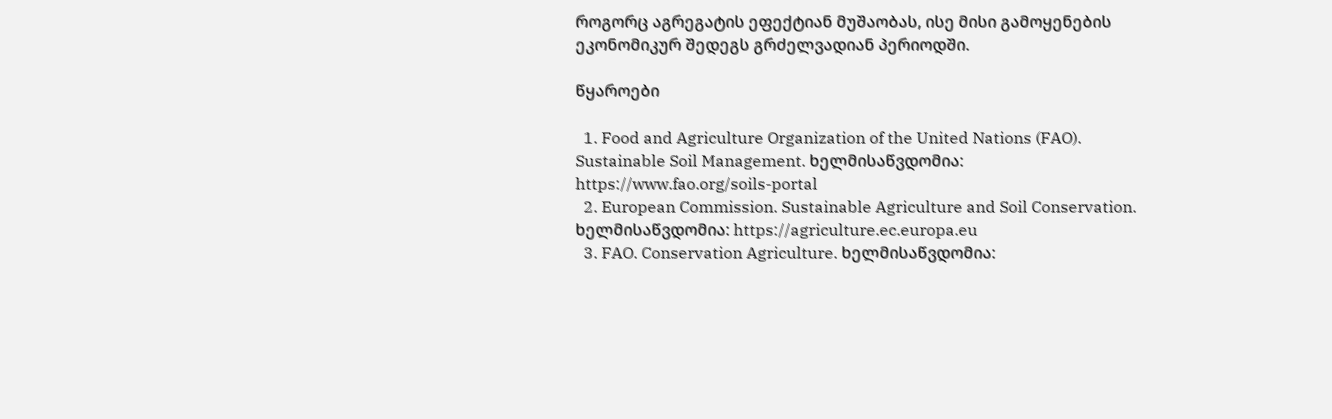როგორც აგრეგატის ეფექტიან მუშაობას, ისე მისი გამოყენების ეკონომიკურ შედეგს გრძელვადიან პერიოდში.

წყაროები

  1. Food and Agriculture Organization of the United Nations (FAO). Sustainable Soil Management. ხელმისაწვდომია: https://www.fao.org/soils-portal
  2. European Commission. Sustainable Agriculture and Soil Conservation. ხელმისაწვდომია: https://agriculture.ec.europa.eu
  3. FAO. Conservation Agriculture. ხელმისაწვდომია: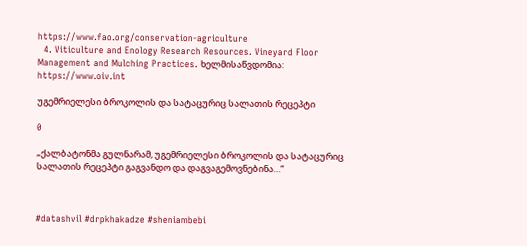https://www.fao.org/conservation-agriculture
  4. Viticulture and Enology Research Resources. Vineyard Floor Management and Mulching Practices. ხელმისაწვდომია: https://www.oiv.int

უგემრიელესი ბროკოლის და სატაცურიც სალათის რეცეპტი

0

„ქალბატონმა გულნარამ, უგემრიელესი ბროკოლის და სატაცურიც სალათის რეცეპტი გაგვანდო და დაგვაგემოვნებინა…“



#datashvil #drpkhakadze #sheniambebi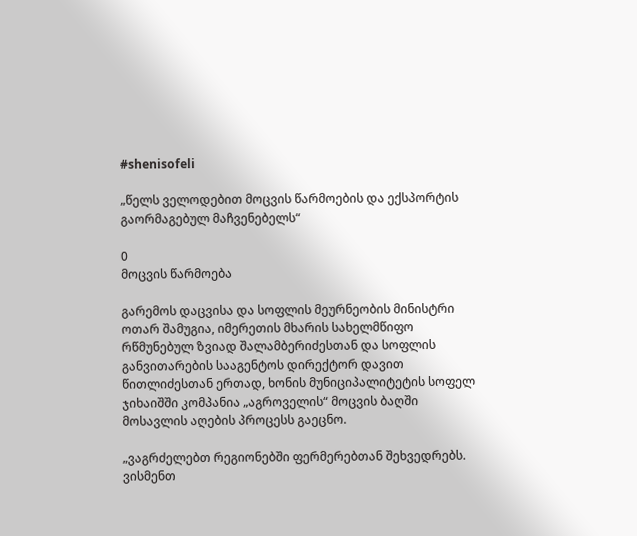#shenisofeli

„წელს ველოდებით მოცვის წარმოების და ექსპორტის გაორმაგებულ მაჩვენებელს“

0
მოცვის წარმოება

გარემოს დაცვისა და სოფლის მეურნეობის მინისტრი ოთარ შამუგია, იმერეთის მხარის სახელმწიფო რწმუნებულ ზვიად შალამბერიძესთან და სოფლის განვითარების სააგენტოს დირექტორ დავით წითლიძესთან ერთად, ხონის მუნიციპალიტეტის სოფელ ჯიხაიშში კომპანია „აგროველის“ მოცვის ბაღში მოსავლის აღების პროცესს გაეცნო.

„ვაგრძელებთ რეგიონებში ფერმერებთან შეხვედრებს. ვისმენთ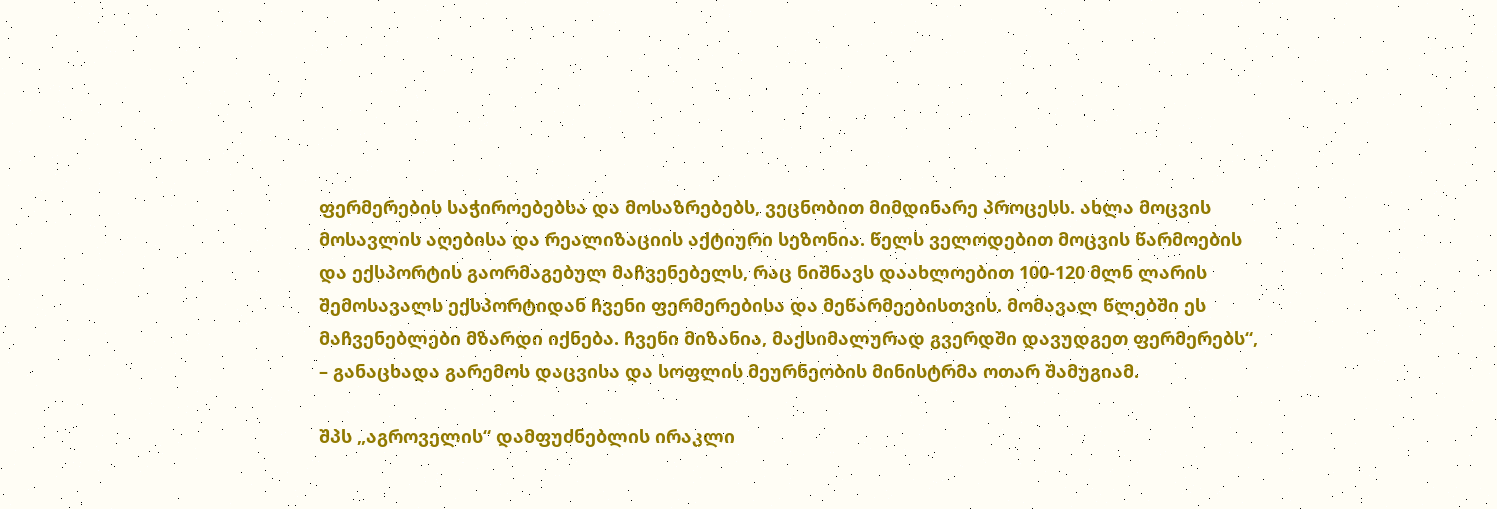ფერმერების საჭიროებებსა და მოსაზრებებს, ვეცნობით მიმდინარე პროცესს. ახლა მოცვის მოსავლის აღებისა და რეალიზაციის აქტიური სეზონია. წელს ველოდებით მოცვის წარმოების და ექსპორტის გაორმაგებულ მაჩვენებელს, რაც ნიშნავს დაახლოებით 100-120 მლნ ლარის შემოსავალს ექსპორტიდან ჩვენი ფერმერებისა და მეწარმეებისთვის. მომავალ წლებში ეს მაჩვენებლები მზარდი იქნება. ჩვენი მიზანია, მაქსიმალურად გვერდში დავუდგეთ ფერმერებს“, – განაცხადა გარემოს დაცვისა და სოფლის მეურნეობის მინისტრმა ოთარ შამუგიამ.

შპს „აგროველის“ დამფუძნებლის ირაკლი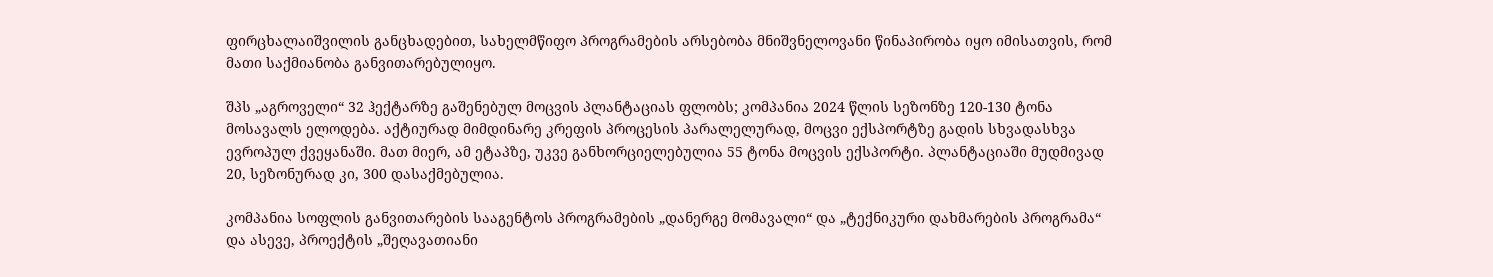ფირცხალაიშვილის განცხადებით, სახელმწიფო პროგრამების არსებობა მნიშვნელოვანი წინაპირობა იყო იმისათვის, რომ მათი საქმიანობა განვითარებულიყო.

შპს „აგროველი“ 32 ჰექტარზე გაშენებულ მოცვის პლანტაციას ფლობს; კომპანია 2024 წლის სეზონზე 120-130 ტონა მოსავალს ელოდება. აქტიურად მიმდინარე კრეფის პროცესის პარალელურად, მოცვი ექსპორტზე გადის სხვადასხვა ევროპულ ქვეყანაში. მათ მიერ, ამ ეტაპზე, უკვე განხორციელებულია 55 ტონა მოცვის ექსპორტი. პლანტაციაში მუდმივად 20, სეზონურად კი, 300 დასაქმებულია.

კომპანია სოფლის განვითარების სააგენტოს პროგრამების „დანერგე მომავალი“ და „ტექნიკური დახმარების პროგრამა“ და ასევე, პროექტის „შეღავათიანი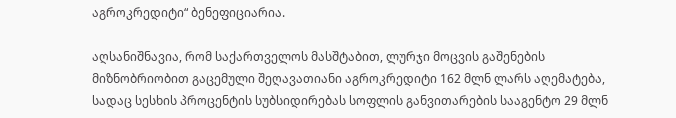აგროკრედიტი“ ბენეფიციარია.

აღსანიშნავია, რომ საქართველოს მასშტაბით, ლურჯი მოცვის გაშენების მიზნობრიობით გაცემული შეღავათიანი აგროკრედიტი 162 მლნ ლარს აღემატება, სადაც სესხის პროცენტის სუბსიდირებას სოფლის განვითარების სააგენტო 29 მლნ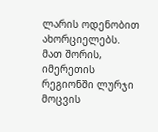ლარის ოდენობით ახორციელებს. მათ შორის, იმერეთის რეგიონში ლურჯი მოცვის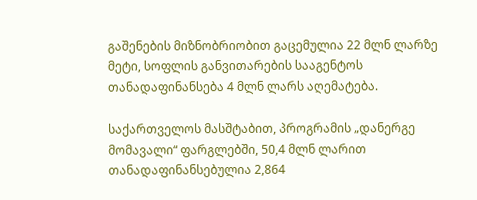გაშენების მიზნობრიობით გაცემულია 22 მლნ ლარზე მეტი, სოფლის განვითარების სააგენტოს თანადაფინანსება 4 მლნ ლარს აღემატება.

საქართველოს მასშტაბით, პროგრამის „დანერგე მომავალი“ ფარგლებში, 50,4 მლნ ლარით თანადაფინანსებულია 2,864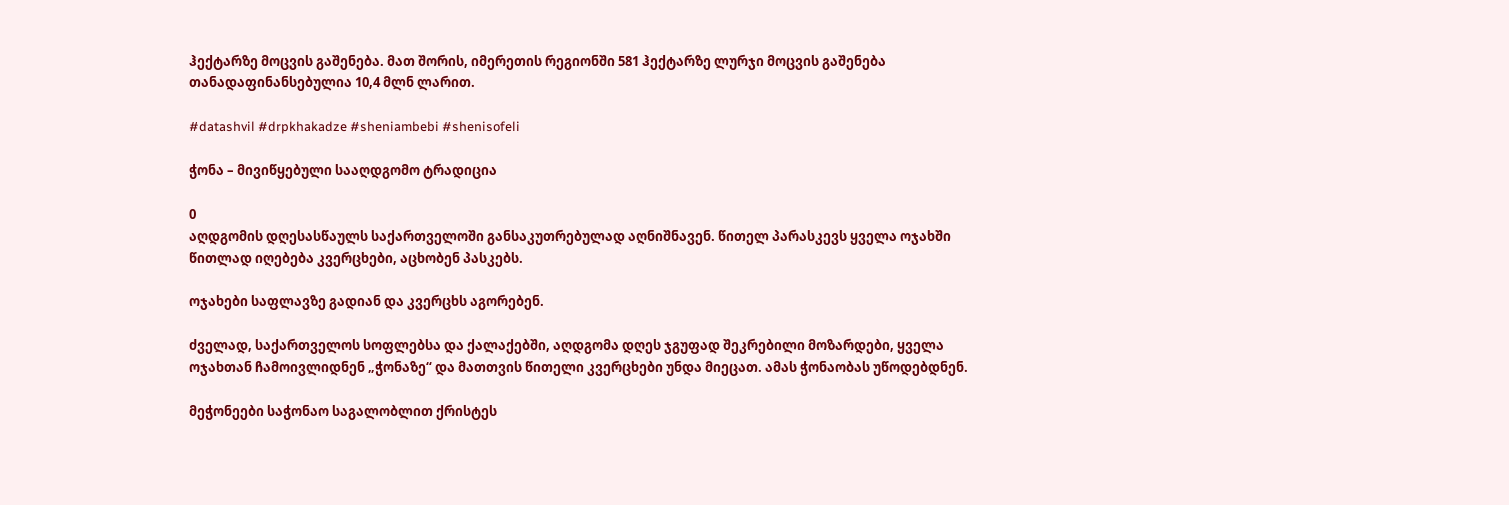ჰექტარზე მოცვის გაშენება. მათ შორის, იმერეთის რეგიონში 581 ჰექტარზე ლურჯი მოცვის გაშენება თანადაფინანსებულია 10,4 მლნ ლარით.

#datashvil #drpkhakadze #sheniambebi #shenisofeli

ჭონა – მივიწყებული სააღდგომო ტრადიცია

0
აღდგომის დღესასწაულს საქართველოში განსაკუთრებულად აღნიშნავენ. წითელ პარასკევს ყველა ოჯახში წითლად იღებება კვერცხები, აცხობენ პასკებს.

ოჯახები საფლავზე გადიან და კვერცხს აგორებენ.

ძველად, საქართველოს სოფლებსა და ქალაქებში, აღდგომა დღეს ჯგუფად შეკრებილი მოზარდები, ყველა ოჯახთან ჩამოივლიდნენ „ჭონაზე“ და მათთვის წითელი კვერცხები უნდა მიეცათ. ამას ჭონაობას უწოდებდნენ.

მეჭონეები საჭონაო საგალობლით ქრისტეს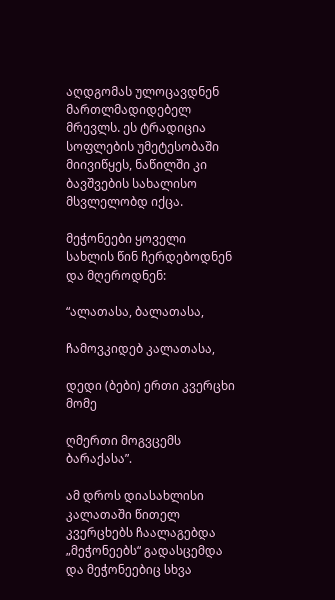აღდგომას ულოცავდნენ მართლმადიდებელ მრევლს. ეს ტრადიცია სოფლების უმეტესობაში მიივიწყეს, ნაწილში კი ბავშვების სახალისო მსვლელობდ იქცა.

მეჭონეები ყოველი სახლის წინ ჩერდებოდნენ და მღეროდნენ:

“ალათასა, ბალათასა,

ჩამოვკიდებ კალათასა,

დედი (ბები) ერთი კვერცხი მომე

ღმერთი მოგვცემს ბარაქასა”.

ამ დროს დიასახლისი კალათაში წითელ კვერცხებს ჩაალაგებდა „მეჭონეებს“ გადასცემდა და მეჭონეებიც სხვა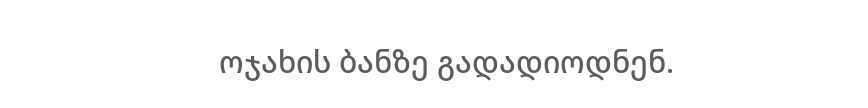ოჯახის ბანზე გადადიოდნენ.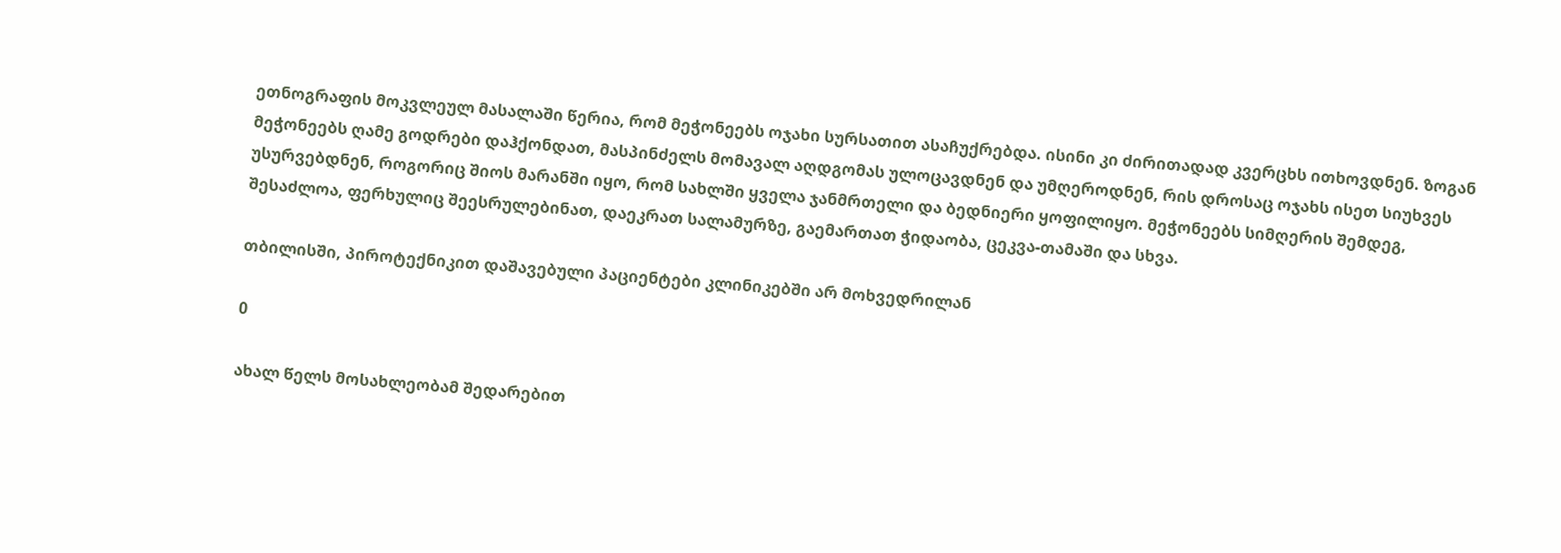ეთნოგრაფის მოკვლეულ მასალაში წერია, რომ მეჭონეებს ოჯახი სურსათით ასაჩუქრებდა. ისინი კი ძირითადად კვერცხს ითხოვდნენ. ზოგან მეჭონეებს ღამე გოდრები დაჰქონდათ, მასპინძელს მომავალ აღდგომას ულოცავდნენ და უმღეროდნენ, რის დროსაც ოჯახს ისეთ სიუხვეს უსურვებდნენ, როგორიც შიოს მარანში იყო, რომ სახლში ყველა ჯანმრთელი და ბედნიერი ყოფილიყო. მეჭონეებს სიმღერის შემდეგ, შესაძლოა, ფერხულიც შეესრულებინათ, დაეკრათ სალამურზე, გაემართათ ჭიდაობა, ცეკვა-თამაში და სხვა.

თბილისში, პიროტექნიკით დაშავებული პაციენტები კლინიკებში არ მოხვედრილან

0

ახალ წელს მოსახლეობამ შედარებით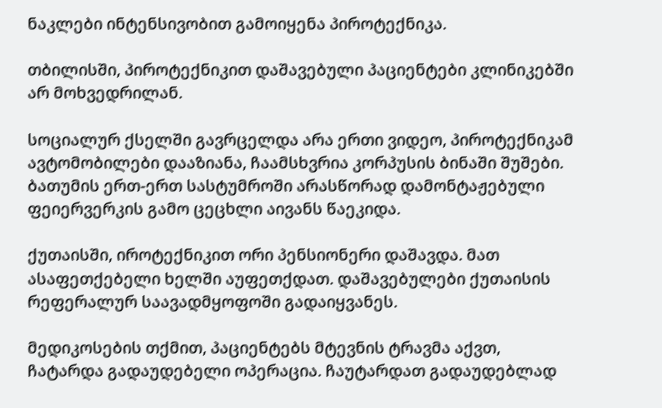ნაკლები ინტენსივობით გამოიყენა პიროტექნიკა.

თბილისში, პიროტექნიკით დაშავებული პაციენტები კლინიკებში არ მოხვედრილან.

სოციალურ ქსელში გავრცელდა არა ერთი ვიდეო, პიროტექნიკამ ავტომობილები დააზიანა, ჩაამსხვრია კორპუსის ბინაში შუშები. ბათუმის ერთ-ერთ სასტუმროში არასწორად დამონტაჟებული ფეიერვერკის გამო ცეცხლი აივანს წაეკიდა.

ქუთაისში, იროტექნიკით ორი პენსიონერი დაშავდა. მათ ასაფეთქებელი ხელში აუფეთქდათ. დაშავებულები ქუთაისის რეფერალურ საავადმყოფოში გადაიყვანეს.

მედიკოსების თქმით, პაციენტებს მტევნის ტრავმა აქვთ, ჩატარდა გადაუდებელი ოპერაცია. ჩაუტარდათ გადაუდებლად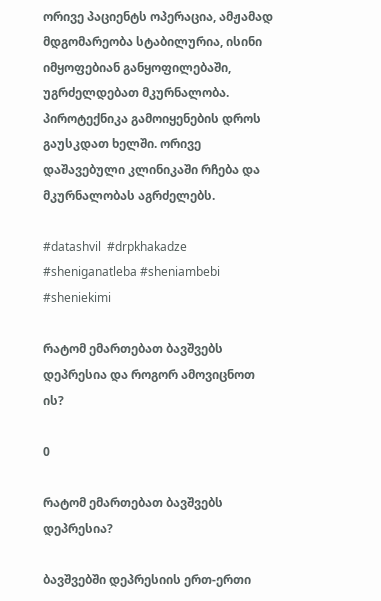ორივე პაციენტს ოპერაცია, ამჟამად მდგომარეობა სტაბილურია, ისინი იმყოფებიან განყოფილებაში, უგრძელდებათ მკურნალობა. პიროტექნიკა გამოიყენების დროს გაუსკდათ ხელში. ორივე დაშავებული კლინიკაში რჩება და მკურნალობას აგრძელებს.

#datashvil  #drpkhakadze  #sheniganatleba #sheniambebi #sheniekimi

რატომ ემართებათ ბავშვებს დეპრესია და როგორ ამოვიცნოთ ის?

0

რატომ ემართებათ ბავშვებს დეპრესია?

ბავშვებში დეპრესიის ერთ-ერთი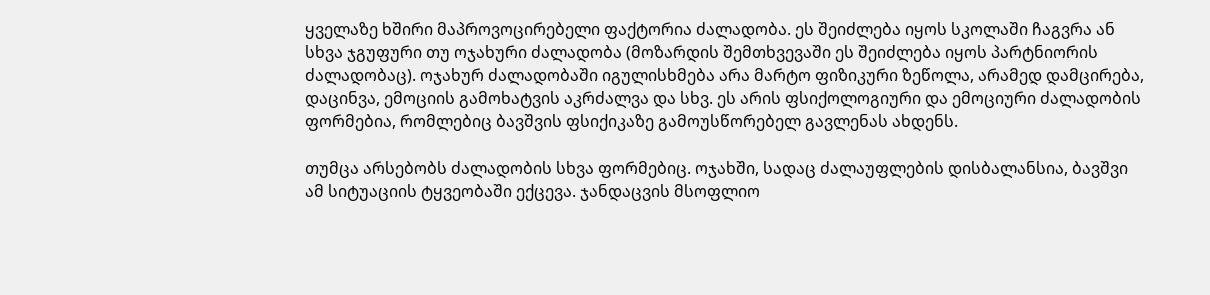ყველაზე ხშირი მაპროვოცირებელი ფაქტორია ძალადობა. ეს შეიძლება იყოს სკოლაში ჩაგვრა ან სხვა ჯგუფური თუ ოჯახური ძალადობა (მოზარდის შემთხვევაში ეს შეიძლება იყოს პარტნიორის ძალადობაც). ოჯახურ ძალადობაში იგულისხმება არა მარტო ფიზიკური ზეწოლა, არამედ დამცირება, დაცინვა, ემოციის გამოხატვის აკრძალვა და სხვ. ეს არის ფსიქოლოგიური და ემოციური ძალადობის ფორმებია, რომლებიც ბავშვის ფსიქიკაზე გამოუსწორებელ გავლენას ახდენს.

თუმცა არსებობს ძალადობის სხვა ფორმებიც. ოჯახში, სადაც ძალაუფლების დისბალანსია, ბავშვი ამ სიტუაციის ტყვეობაში ექცევა. ჯანდაცვის მსოფლიო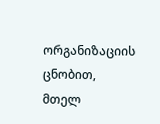ორგანიზაციის ცნობით, მთელ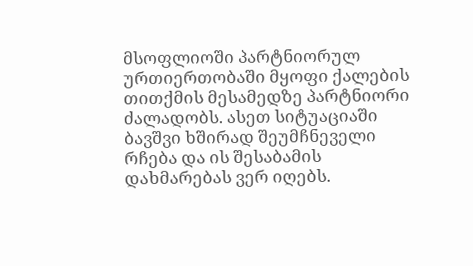მსოფლიოში პარტნიორულ ურთიერთობაში მყოფი ქალების თითქმის მესამედზე პარტნიორი ძალადობს. ასეთ სიტუაციაში ბავშვი ხშირად შეუმჩნეველი რჩება და ის შესაბამის დახმარებას ვერ იღებს.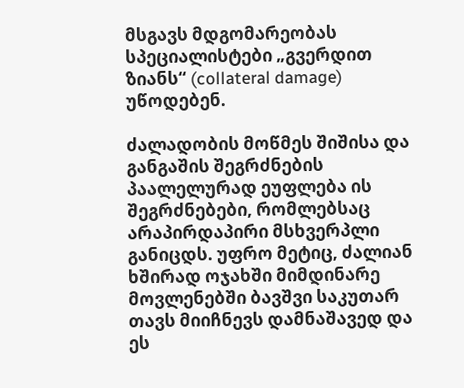მსგავს მდგომარეობას სპეციალისტები „გვერდით ზიანს“ (collateral damage) უწოდებენ.

ძალადობის მოწმეს შიშისა და განგაშის შეგრძნების პაალელურად ეუფლება ის შეგრძნებები, რომლებსაც არაპირდაპირი მსხვერპლი განიცდს. უფრო მეტიც, ძალიან ხშირად ოჯახში მიმდინარე მოვლენებში ბავშვი საკუთარ თავს მიიჩნევს დამნაშავედ და ეს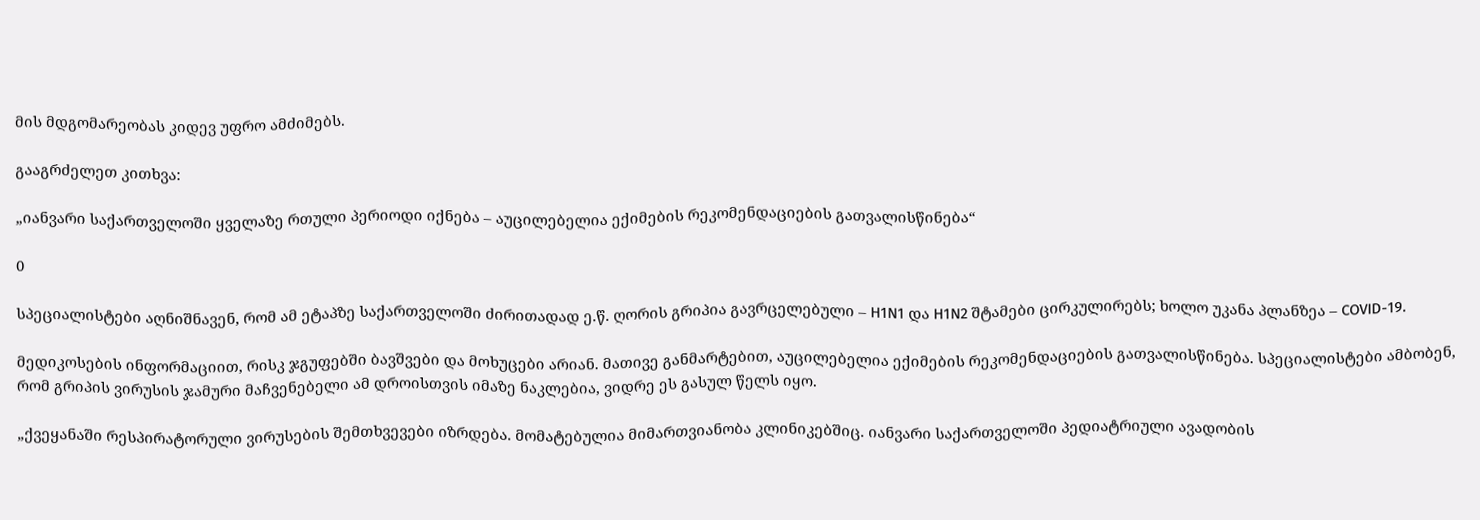მის მდგომარეობას კიდევ უფრო ამძიმებს.

გააგრძელეთ კითხვა:

„იანვარი საქართველოში ყველაზე რთული პერიოდი იქნება – აუცილებელია ექიმების რეკომენდაციების გათვალისწინება“

0

სპეციალისტები აღნიშნავენ, რომ ამ ეტაპზე საქართველოში ძირითადად ე.წ. ღორის გრიპია გავრცელებული – H1N1 და H1N2 შტამები ცირკულირებს; ხოლო უკანა პლანზეა – COVID-19.

მედიკოსების ინფორმაციით, რისკ ჯგუფებში ბავშვები და მოხუცები არიან. მათივე განმარტებით, აუცილებელია ექიმების რეკომენდაციების გათვალისწინება. სპეციალისტები ამბობენ, რომ გრიპის ვირუსის ჯამური მაჩვენებელი ამ დროისთვის იმაზე ნაკლებია, ვიდრე ეს გასულ წელს იყო.

„ქვეყანაში რესპირატორული ვირუსების შემთხვევები იზრდება. მომატებულია მიმართვიანობა კლინიკებშიც. იანვარი საქართველოში პედიატრიული ავადობის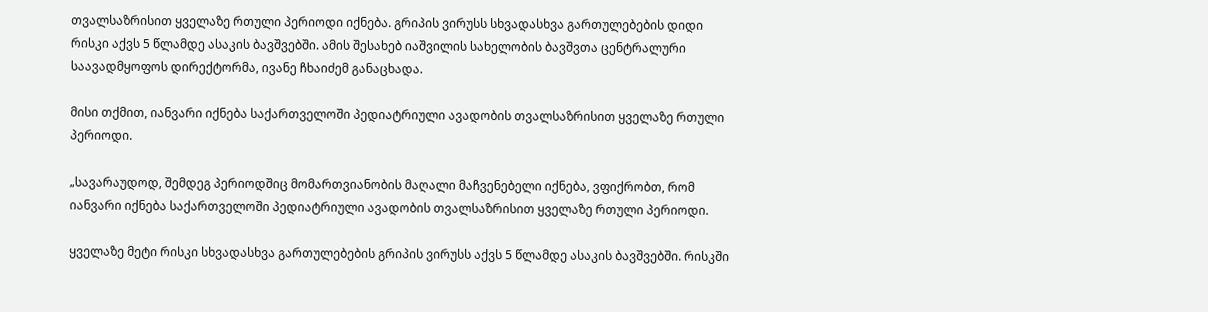თვალსაზრისით ყველაზე რთული პერიოდი იქნება. გრიპის ვირუსს სხვადასხვა გართულებების დიდი რისკი აქვს 5 წლამდე ასაკის ბავშვებში. ამის შესახებ იაშვილის სახელობის ბავშვთა ცენტრალური საავადმყოფოს დირექტორმა, ივანე ჩხაიძემ განაცხადა.

მისი თქმით, იანვარი იქნება საქართველოში პედიატრიული ავადობის თვალსაზრისით ყველაზე რთული პერიოდი.

„სავარაუდოდ, შემდეგ პერიოდშიც მომართვიანობის მაღალი მაჩვენებელი იქნება, ვფიქრობთ, რომ იანვარი იქნება საქართველოში პედიატრიული ავადობის თვალსაზრისით ყველაზე რთული პერიოდი.

ყველაზე მეტი რისკი სხვადასხვა გართულებების გრიპის ვირუსს აქვს 5 წლამდე ასაკის ბავშვებში. რისკში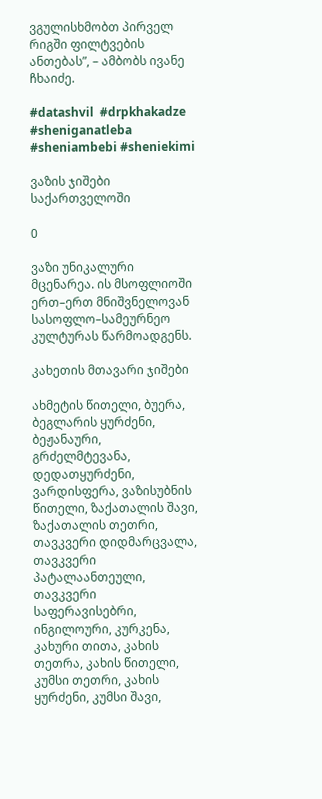ვგულისხმობთ პირველ რიგში ფილტვების ანთებას”, – ამბობს ივანე ჩხაიძე.

#datashvil  #drpkhakadze  #sheniganatleba #sheniambebi #sheniekimi

ვაზის ჯიშები საქართველოში

0

ვაზი უნიკალური მცენარეა. ის მსოფლიოში ერთ–ერთ მნიშვნელოვან სასოფლო–სამეურნეო კულტურას წარმოადგენს.

კახეთის მთავარი ჯიშები

ახმეტის წითელი, ბუერა, ბეგლარის ყურძენი, ბეჟანაური, გრძელმტევანა, დედათყურძენი, ვარდისფერა, ვაზისუბნის წითელი, ზაქათალის შავი, ზაქათალის თეთრი, თავკვერი დიდმარცვალა, თავკვერი პატალაანთეული, თავკვერი საფერავისებრი, ინგილოური, კურკენა, კახური თითა, კახის თეთრა, კახის წითელი, კუმსი თეთრი, კახის ყურძენი, კუმსი შავი,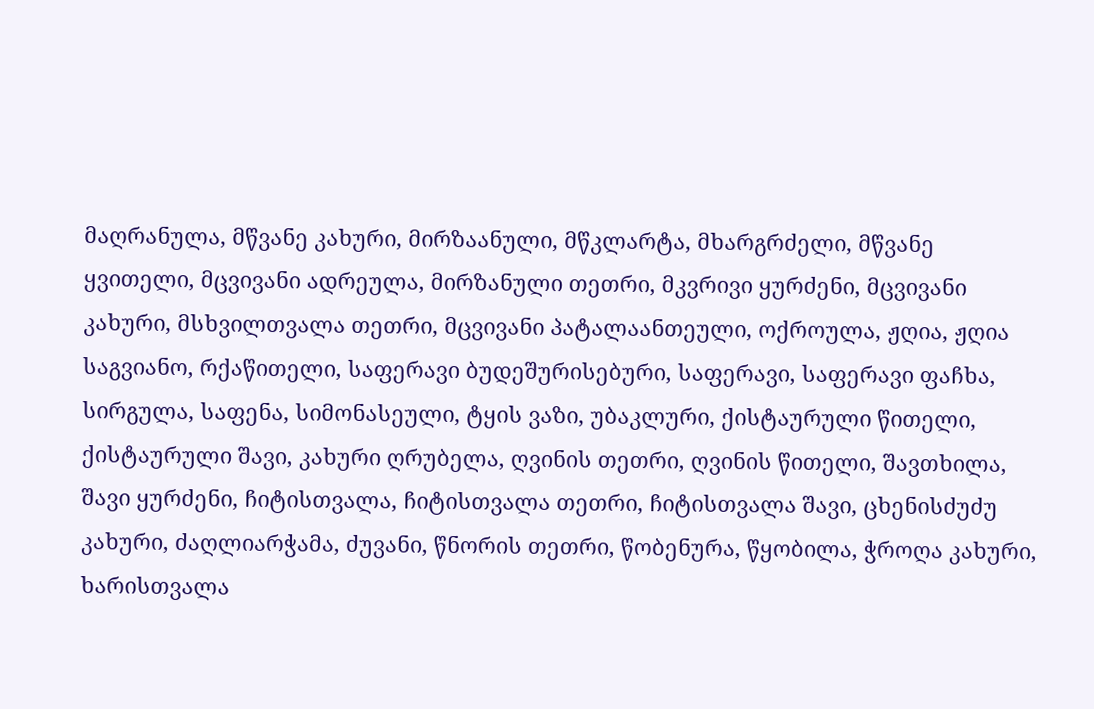მაღრანულა, მწვანე კახური, მირზაანული, მწკლარტა, მხარგრძელი, მწვანე ყვითელი, მცვივანი ადრეულა, მირზანული თეთრი, მკვრივი ყურძენი, მცვივანი კახური, მსხვილთვალა თეთრი, მცვივანი პატალაანთეული, ოქროულა, ჟღია, ჟღია საგვიანო, რქაწითელი, საფერავი ბუდეშურისებური, საფერავი, საფერავი ფაჩხა, სირგულა, საფენა, სიმონასეული, ტყის ვაზი, უბაკლური, ქისტაურული წითელი, ქისტაურული შავი, კახური ღრუბელა, ღვინის თეთრი, ღვინის წითელი, შავთხილა, შავი ყურძენი, ჩიტისთვალა, ჩიტისთვალა თეთრი, ჩიტისთვალა შავი, ცხენისძუძუ კახური, ძაღლიარჭამა, ძუვანი, წნორის თეთრი, წობენურა, წყობილა, ჭროღა კახური, ხარისთვალა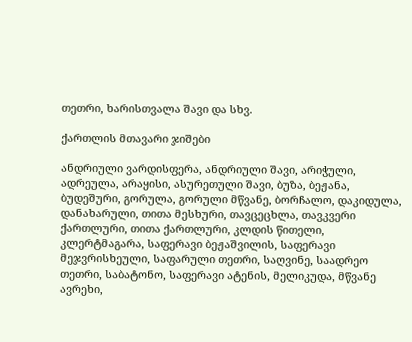თეთრი, ხარისთვალა შავი და სხვ.

ქართლის მთავარი ჯიშები

ანდრიული ვარდისფერა, ანდრიული შავი, არიჭული, ადრეულა, არაყისი, ასურეთული შავი, ბუზა, ბეჟანა, ბუდეშური, გორულა, გორული მწვანე, ბორჩალო, დაკიდულა, დანახარული, თითა მესხური, თავცეცხლა, თავკვერი ქართლური, თითა ქართლური, კლდის წითელი, კლერტმაგარა, საფერავი ბეჟაშვილის, საფერავი მეჯვრისხეული, საფარული თეთრი, საღვინე, საადრეო თეთრი, საბატონო, საფერავი ატენის, მელიკუდა, მწვანე ავრეხი,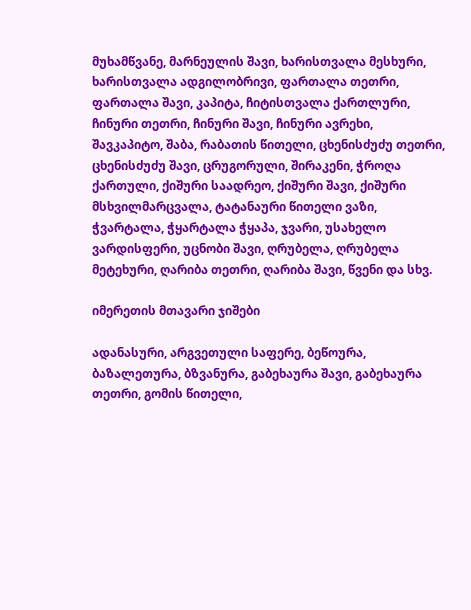მუხამწვანე, მარნეულის შავი, ხარისთვალა მესხური, ხარისთვალა ადგილობრივი, ფართალა თეთრი, ფართალა შავი, კაპიტა, ჩიტისთვალა ქართლური, ჩინური თეთრი, ჩინური შავი, ჩინური ავრეხი, შავკაპიტო, შაბა, რაბათის წითელი, ცხენისძუძუ თეთრი, ცხენისძუძუ შავი, ცრუგორული, შირაკენი, ჭროღა ქართული, ქიშური საადრეო, ქიშური შავი, ქიშური მსხვილმარცვალა, ტატანაური წითელი ვაზი, ჭვარტალა, ჭყარტალა ჭყაპა, ჯვარი, უსახელო ვარდისფერი, უცნობი შავი, ღრუბელა, ღრუბელა მეტეხური, ღარიბა თეთრი, ღარიბა შავი, წვენი და სხვ.

იმერეთის მთავარი ჯიშები

ადანასური, არგვეთული საფერე, ბეწოურა, ბაზალეთურა, ბზვანურა, გაბეხაურა შავი, გაბეხაურა თეთრი, გომის წითელი,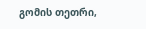გომის თეთრი,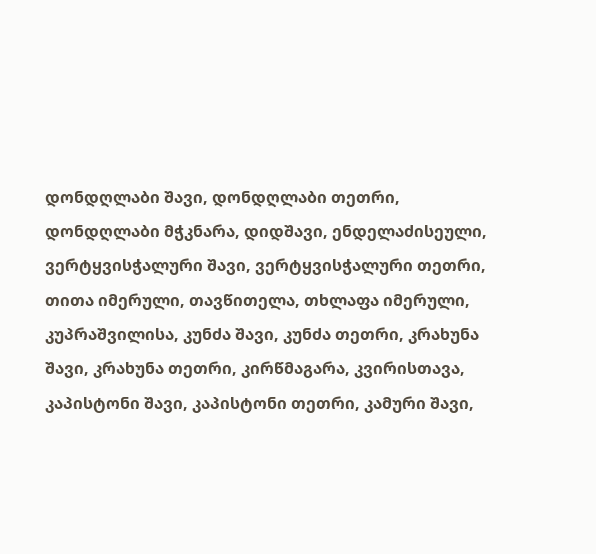დონდღლაბი შავი, დონდღლაბი თეთრი, დონდღლაბი მჭკნარა, დიდშავი, ენდელაძისეული, ვერტყვისჭალური შავი, ვერტყვისჭალური თეთრი, თითა იმერული, თავწითელა, თხლაფა იმერული, კუპრაშვილისა, კუნძა შავი, კუნძა თეთრი, კრახუნა შავი, კრახუნა თეთრი, კირწმაგარა, კვირისთავა, კაპისტონი შავი, კაპისტონი თეთრი, კამური შავი,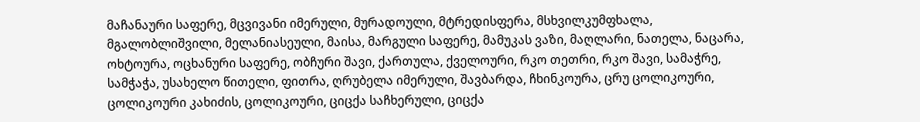მაჩანაური საფერე, მცვივანი იმერული, მურადოული, მტრედისფერა, მსხვილკუმფხალა, მგალობლიშვილი, მელანიასეული, მაისა, მარგული საფერე, მამუკას ვაზი, მაღლარი, ნათელა, ნაცარა, ოხტოურა, ოცხანური საფერე, ობჩური შავი, ქართულა, ქველოური, რკო თეთრი, რკო შავი, სამაჭრე, სამჭაჭა, უსახელო წითელი, ფითრა, ღრუბელა იმერული, შავბარდა, ჩხინკოურა, ცრუ ცოლიკოური, ცოლიკოური კახიძის, ცოლიკოური, ციცქა საჩხერული, ციცქა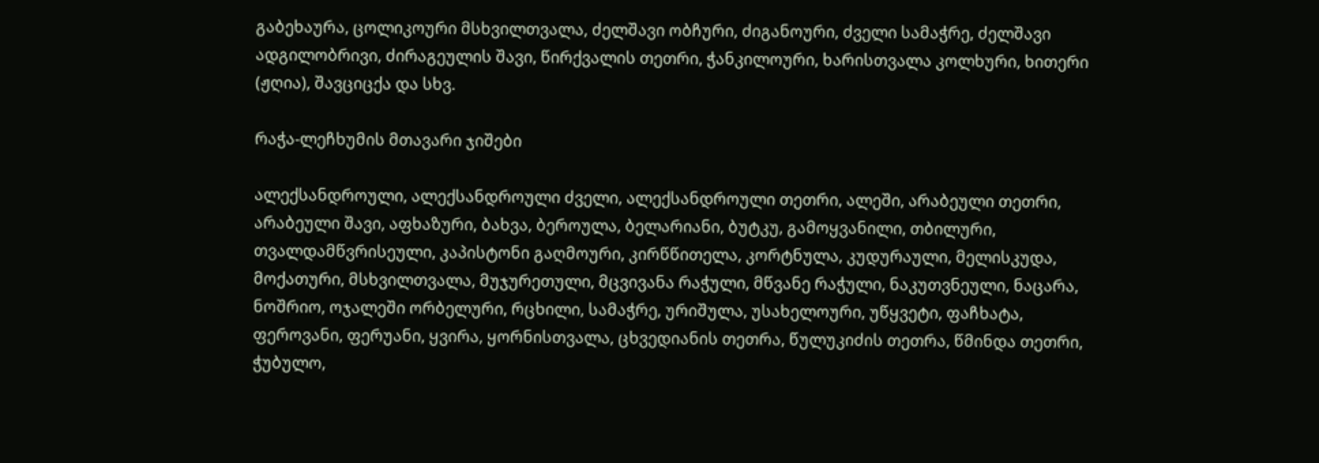გაბეხაურა, ცოლიკოური მსხვილთვალა, ძელშავი ობჩური, ძიგანოური, ძველი სამაჭრე, ძელშავი ადგილობრივი, ძირაგეულის შავი, წირქვალის თეთრი, ჭანკილოური, ხარისთვალა კოლხური, ხითერი (ჟღია), შავციცქა და სხვ.

რაჭა-ლეჩხუმის მთავარი ჯიშები

ალექსანდროული, ალექსანდროული ძველი, ალექსანდროული თეთრი, ალეში, არაბეული თეთრი, არაბეული შავი, აფხაზური, ბახვა, ბეროულა, ბელარიანი, ბუტკუ, გამოყვანილი, თბილური, თვალდამწვრისეული, კაპისტონი გაღმოური, კირწწითელა, კორტნულა, კუდურაული, მელისკუდა, მოქათური, მსხვილთვალა, მუჯურეთული, მცვივანა რაჭული, მწვანე რაჭული, ნაკუთვნეული, ნაცარა, ნოშრიო, ოჯალეში ორბელური, რცხილი, სამაჭრე, ურიშულა, უსახელოური, უწყვეტი, ფაჩხატა, ფეროვანი, ფერუანი, ყვირა, ყორნისთვალა, ცხვედიანის თეთრა, წულუკიძის თეთრა, წმინდა თეთრი, ჭუბულო,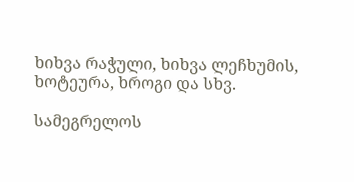ხიხვა რაჭული, ხიხვა ლეჩხუმის, ხოტეურა, ხროგი და სხვ.

სამეგრელოს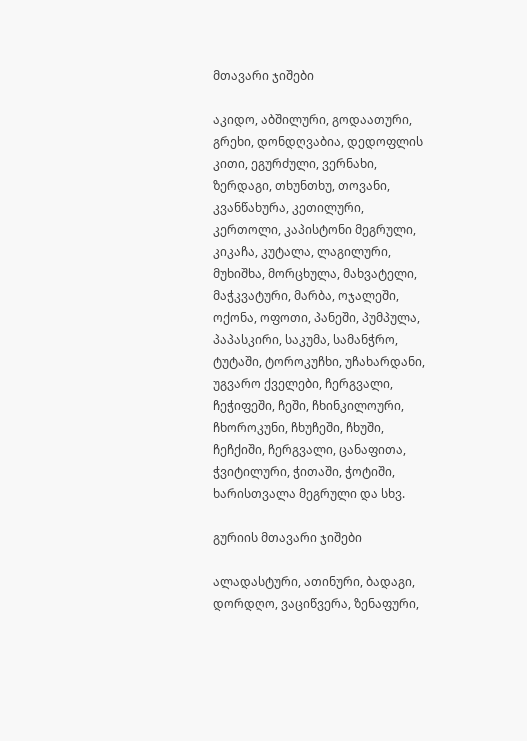მთავარი ჯიშები

აკიდო, აბშილური, გოდაათური, გრეხი, დონდღვაბია, დედოფლის კითი, ეგურძული, ვერნახი, ზერდაგი, თხუნთხუ, თოვანი, კვანწახურა, კეთილური, კერთოლი, კაპისტონი მეგრული, კიკაჩა, კუტალა, ლაგილური, მუხიშხა, მორცხულა, მახვატელი, მაჭკვატური, მარბა, ოჯალეში, ოქონა, ოფოთი, პანეში, პუმპულა, პაპასკირი, საკუმა, სამანჭრო, ტუტაში, ტოროკუჩხი, უჩახარდანი, უგვარო ქველები, ჩერგვალი, ჩეჭიფეში, ჩეში, ჩხინკილოური, ჩხოროკუნი, ჩხუჩეში, ჩხუში, ჩეჩქიში, ჩერგვალი, ცანაფითა, ჭვიტილური, ჭითაში, ჭოტიში, ხარისთვალა მეგრული და სხვ.

გურიის მთავარი ჯიშები

ალადასტური, ათინური, ბადაგი, დორდღო, ვაციწვერა, ზენაფური,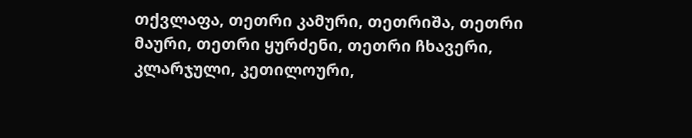თქვლაფა, თეთრი კამური, თეთრიშა, თეთრი მაური, თეთრი ყურძენი, თეთრი ჩხავერი, კლარჯული, კეთილოური,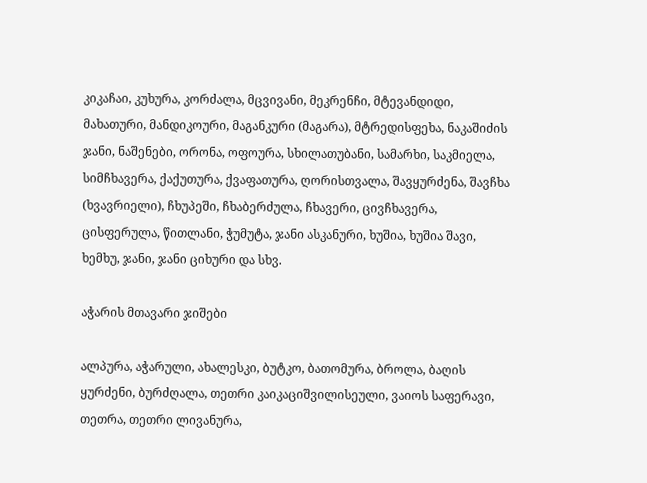კიკაჩაი, კუხურა, კორძალა, მცვივანი, მეკრენჩი, მტევანდიდი, მახათური, მანდიკოური, მაგანკური (მაგარა), მტრედისფეხა, ნაკაშიძის ჯანი, ნაშენები, ორონა, ოფოურა, სხილათუბანი, სამარხი, საკმიელა, სიმჩხავერა, ქაქუთურა, ქვაფათურა, ღორისთვალა, შავყურძენა, შავჩხა (ხვავრიელი), ჩხუპეში, ჩხაბერძულა, ჩხავერი, ცივჩხავერა, ცისფერულა, წითლანი, ჭუმუტა, ჯანი ასკანური, ხუშია, ხუშია შავი, ხემხუ, ჯანი, ჯანი ციხური და სხვ.

აჭარის მთავარი ჯიშები

ალპურა, აჭარული, ახალესკი, ბუტკო, ბათომურა, ბროლა, ბაღის ყურძენი, ბურძღალა, თეთრი კაიკაციშვილისეული, ვაიოს საფერავი, თეთრა, თეთრი ლივანურა,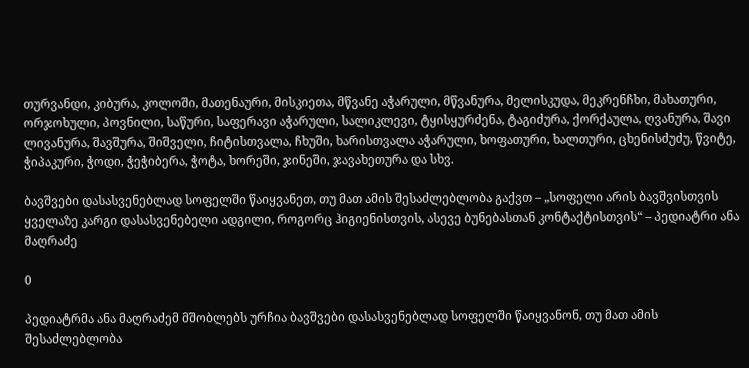თურვანდი, კიბურა, კოლოში, მათენაური, მისკიეთა, მწვანე აჭარული, მწვანურა, მელისკუდა, მეკრენჩხი, მახათური, ორჯოხული, პოვნილი, საწური, საფერავი აჭარული, სალიკლევი, ტყისყურძენა, ტაგიძურა, ქორქაულა, ღვანურა, შავი ლივანურა, შავშურა, შიშველი, ჩიტისთვალა, ჩხუში, ხარისთვალა აჭარული, ხოფათური, ხალთური, ცხენისძუძუ, წვიტე, ჭიპაკური, ჭოდი, ჭეჭიბერა, ჭოტა, ხორეში, ჯინეში, ჯავახეთურა და სხვ.

ბავშვები დასასვენებლად სოფელში წაიყვანეთ, თუ მათ ამის შესაძლებლობა გაქვთ – „სოფელი არის ბავშვისთვის ყველაზე კარგი დასასვენებელი ადგილი, როგორც ჰიგიენისთვის, ასევე ბუნებასთან კონტაქტისთვის“ – პედიატრი ანა მაღრაძე

0

პედიატრმა ანა მაღრაძემ მშობლებს ურჩია ბავშვები დასასვენებლად სოფელში წაიყვანონ, თუ მათ ამის შესაძლებლობა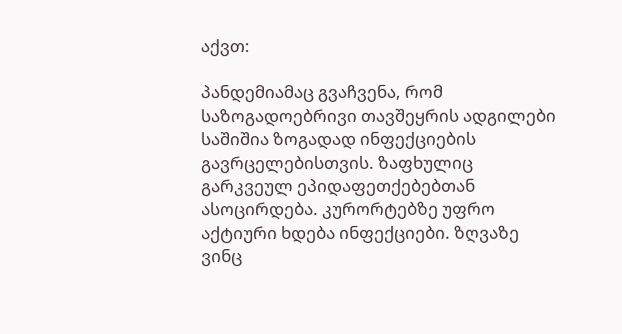აქვთ:

პანდემიამაც გვაჩვენა, რომ საზოგადოებრივი თავშეყრის ადგილები საშიშია ზოგადად ინფექციების გავრცელებისთვის. ზაფხულიც გარკვეულ ეპიდაფეთქებებთან ასოცირდება. კურორტებზე უფრო აქტიური ხდება ინფექციები. ზღვაზე ვინც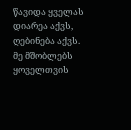წავიდა ყველას დიარეა აქვს, ღებინება აქვს. მე მშობლებს ყოველთვის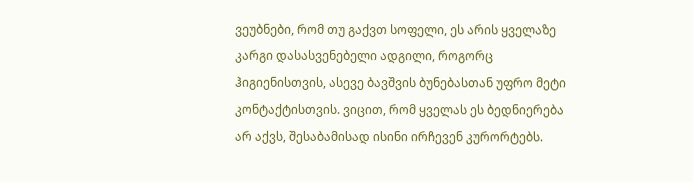ვეუბნები, რომ თუ გაქვთ სოფელი, ეს არის ყველაზე კარგი დასასვენებელი ადგილი, როგორც ჰიგიენისთვის, ასევე ბავშვის ბუნებასთან უფრო მეტი კონტაქტისთვის. ვიცით, რომ ყველას ეს ბედნიერება არ აქვს, შესაბამისად ისინი ირჩევენ კურორტებს.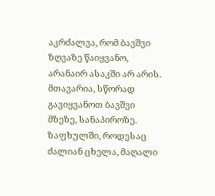აკრძალვა, რომ ბავშვი ზღვაზე წაიყვანო, არანაირ ასაკში არ არის. მთავარია, სწორად გავიყვანოთ ბავშვი მზეზე, სანაპიროზე. ზაფხულში, როდესაც ძალიან ცხელა, მაღალი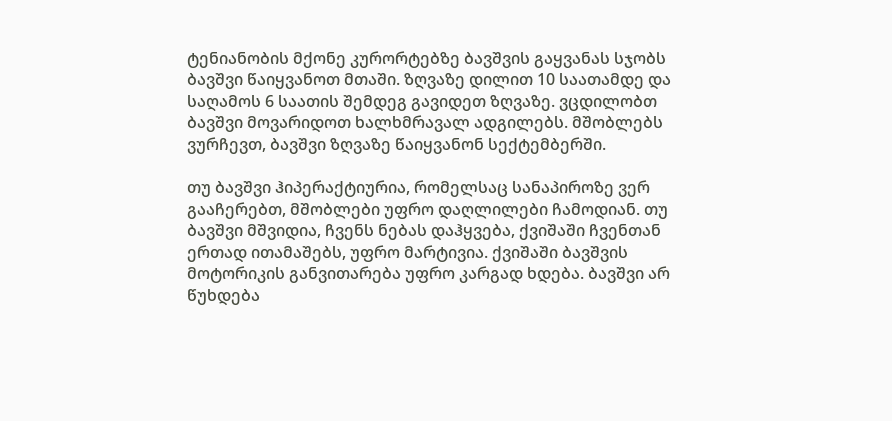ტენიანობის მქონე კურორტებზე ბავშვის გაყვანას სჯობს ბავშვი წაიყვანოთ მთაში. ზღვაზე დილით 10 საათამდე და საღამოს 6 საათის შემდეგ გავიდეთ ზღვაზე. ვცდილობთ ბავშვი მოვარიდოთ ხალხმრავალ ადგილებს. მშობლებს ვურჩევთ, ბავშვი ზღვაზე წაიყვანონ სექტემბერში.

თუ ბავშვი ჰიპერაქტიურია, რომელსაც სანაპიროზე ვერ გააჩერებთ, მშობლები უფრო დაღლილები ჩამოდიან. თუ ბავშვი მშვიდია, ჩვენს ნებას დაჰყვება, ქვიშაში ჩვენთან ერთად ითამაშებს, უფრო მარტივია. ქვიშაში ბავშვის მოტორიკის განვითარება უფრო კარგად ხდება. ბავშვი არ წუხდება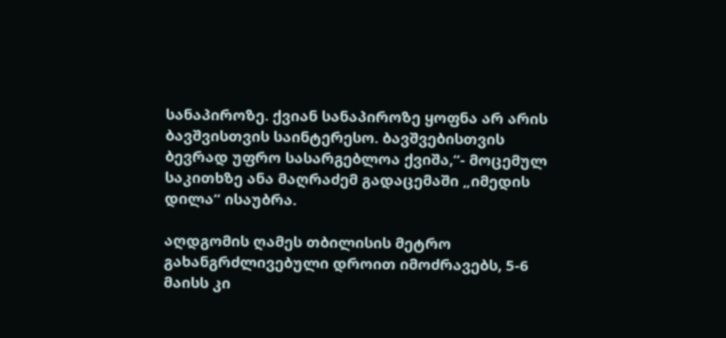სანაპიროზე. ქვიან სანაპიროზე ყოფნა არ არის ბავშვისთვის საინტერესო. ბავშვებისთვის ბევრად უფრო სასარგებლოა ქვიშა,“- მოცემულ საკითხზე ანა მაღრაძემ გადაცემაში „იმედის დილა“ ისაუბრა.

აღდგომის ღამეს თბილისის მეტრო გახანგრძლივებული დროით იმოძრავებს, 5-6 მაისს კი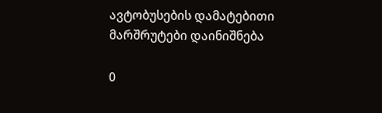ავტობუსების დამატებითი მარშრუტები დაინიშნება

0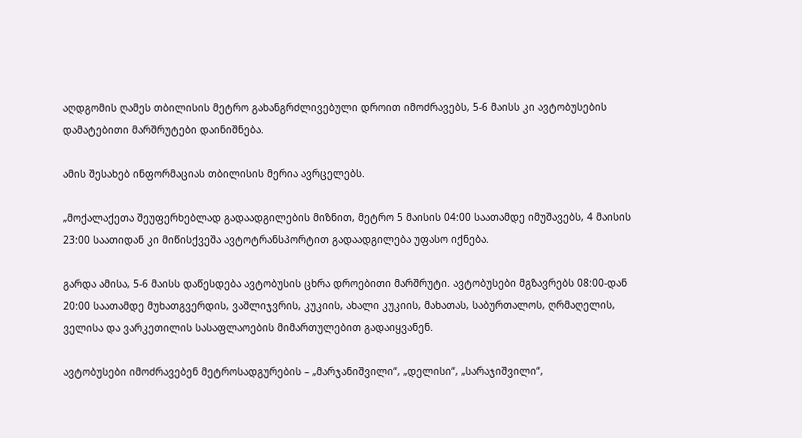აღდგომის ღამეს თბილისის მეტრო გახანგრძლივებული დროით იმოძრავებს, 5-6 მაისს კი ავტობუსების დამატებითი მარშრუტები დაინიშნება.

ამის შესახებ ინფორმაციას თბილისის მერია ავრცელებს.

„მოქალაქეთა შეუფერხებლად გადაადგილების მიზნით, მეტრო 5 მაისის 04:00 საათამდე იმუშავებს, 4 მაისის 23:00 საათიდან კი მიწისქვეშა ავტოტრანსპორტით გადაადგილება უფასო იქნება.

გარდა ამისა, 5-6 მაისს დაწესდება ავტობუსის ცხრა დროებითი მარშრუტი. ავტობუსები მგზავრებს 08:00-დან 20:00 საათამდე მუხათგვერდის, ვაშლიჯვრის, კუკიის, ახალი კუკიის, მახათას, საბურთალოს, ღრმაღელის, ველისა და ვარკეთილის სასაფლაოების მიმართულებით გადაიყვანენ.

ავტობუსები იმოძრავებენ მეტროსადგურების – „მარჯანიშვილი“, „დელისი“, „სარაჯიშვილი“,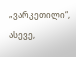„ვარკეთილი“, ასევე,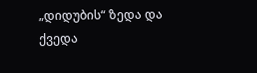„დიდუბის“ ზედა და ქვედა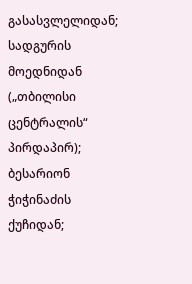გასასვლელიდან; სადგურის მოედნიდან („თბილისი ცენტრალის“ პირდაპირ); ბესარიონ ჭიჭინაძის ქუჩიდან;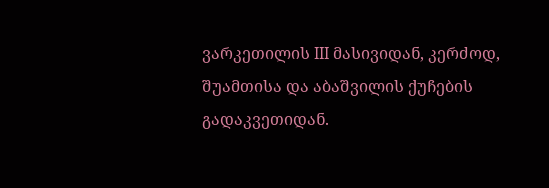ვარკეთილის III მასივიდან, კერძოდ, შუამთისა და აბაშვილის ქუჩების გადაკვეთიდან.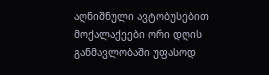აღნიშნული ავტობუსებით მოქალაქეები ორი დღის განმავლობაში უფასოდ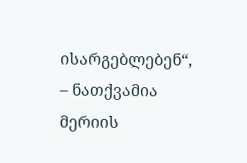ისარგებლებენ“, – ნათქვამია მერიის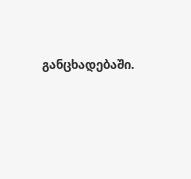განცხადებაში.